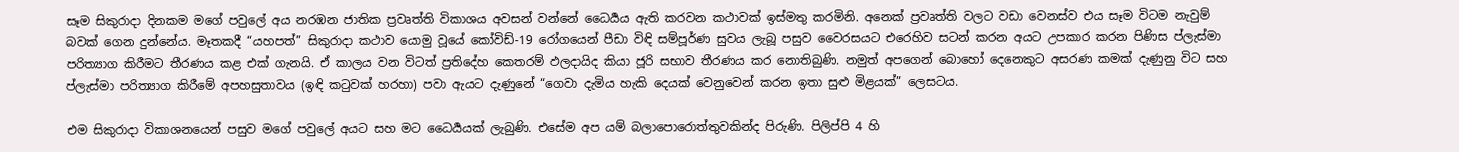සෑම සිකුරාදා දිනකම මගේ පවුලේ අය නරඹන ජාතික ප්‍රවෘත්ති විකාශය අවසන් වන්නේ ධෛර්‍යය ඇති කරවන කථාවක් ඉස්මතු කරමිනි. අනෙක් ප්‍රවෘත්ති වලට වඩා වෙනස්ව එය සෑම විටම නැවුම් බවක් ගෙන දුන්නේය. මෑතකදී “යහපත්” සිකුරාදා කථාව යොමු වූයේ කෝවිඩ්-19 රෝගයෙන් පීඩා විඳි සම්පූර්ණ සුවය ලැබූ පසුව වෛරසයට එරෙහිව සටන් කරන අයට උපකාර කරන පිණිස ප්ලැස්මා පරිත්‍යාග කිරීමට තීරණය කළ එක් ගැනයි. ඒ කාලය වන විටත් ප්‍රතිදේහ කෙතරම් ඵලදායිද කියා ජූරි සභාව තීරණය කර නොතිබුණි. නමුත් අපගෙන් බොහෝ දෙනෙකුට අසරණ කමක් දැණුනු විට සහ ප්ලැස්මා පරිත්‍යාග කිරීමේ අපහසුතාවය (ඉඳි කටුවක් හරහා) පවා ඇයට දැණුනේ “ගෙවා දැමිය හැකි දෙයක් වෙනුවෙන් කරන ඉතා සුළු මිළයක්” ලෙසටය.

එම සිකුරාදා විකාශනයෙන් පසුව මගේ පවුලේ අයට සහ මට ධෛර්‍යයක් ලැබුණි. එසේම අප යම් බලාපොරොත්තුවකින්ද පිරුණි. පිලිප්පි 4 හි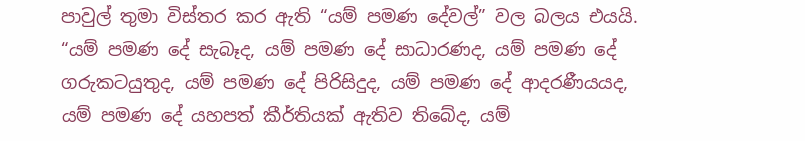පාවුල් තුමා විස්තර කර ඇති “යම් පමණ දේවල්” වල බලය එයයි. “යම් පමණ දේ සැබෑද, යම් පමණ දේ සාධාරණද, යම් පමණ දේ ගරුකටයුතුද, යම් පමණ දේ පිරිසිදුද, යම් පමණ දේ ආදරණීයයද, යම් පමණ දේ යහපත් කීර්තියක් ඇතිව තිබේද, යම්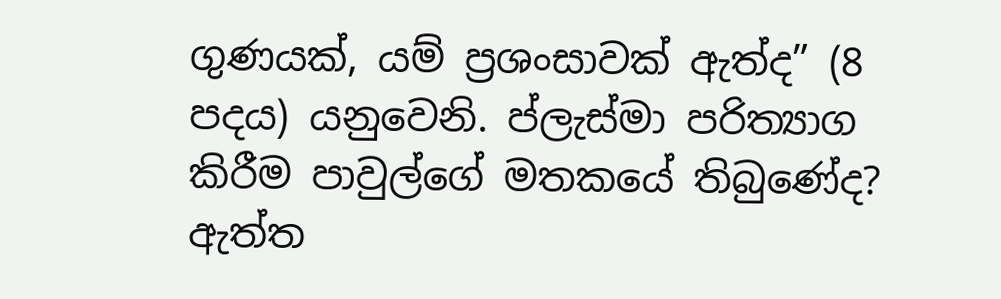ගුණයක්, යම් ප්‍රශංසාවක් ඇත්ද” (8 පදය) යනුවෙනි. ප්ලැස්මා පරිත්‍යාග කිරීම පාවුල්ගේ මතකයේ තිබුණේද? ඇත්ත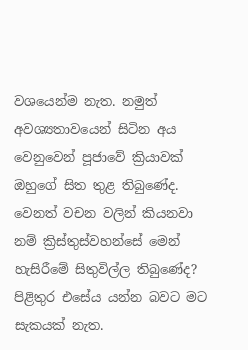වශයෙන්ම නැත. නමුත් අවශ්‍යතාවයෙන් සිටින අය වෙනුවෙන් පූජාවේ ක්‍රියාවක් ඔහුගේ සිත තුළ තිබුණේද. වෙනත් වචන වලින් කියනවා නම් ක්‍රිස්තුස්වහන්සේ මෙන් හැසිරීමේ සිතුවිල්ල තිබුණේද? පිළිතුර එසේය යන්න බවට මට සැකයක් නැත.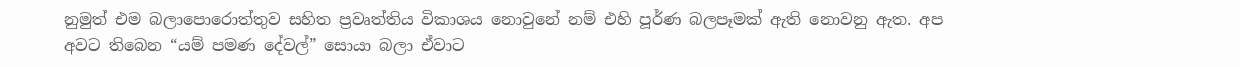නුමුත් එම බලාපොරොත්තුව සහිත ප්‍රවෘත්තිය විකාශය නොවුනේ නම් එහි පූර්ණ බලපෑමක් ඇති නොවනු ඇත. අප අවට තිබෙන “යම් පමණ දේවල්” සොයා බලා ඒවාට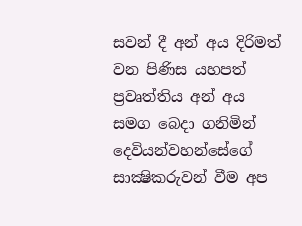සවන් දී අන් අය දිරිමත් වන පිණිස යහපත් ප්‍රවෘත්තිය අන් අය සමග බෙදා ගනිමින් දෙවියන්වහන්සේගේ සාක්‍ෂිකරුවන් වීම අප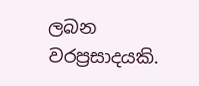ලබන වරප්‍රසාදයකි.